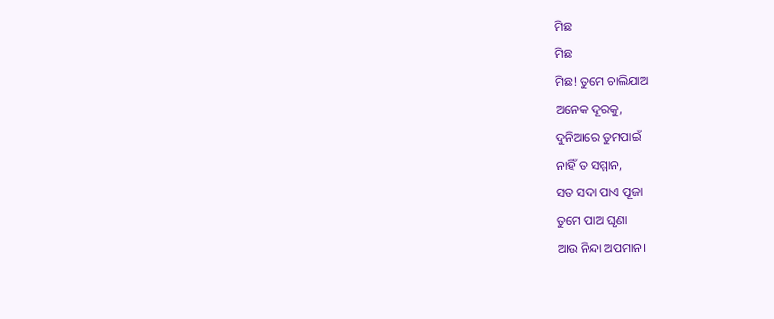ମିଛ
ମିଛ
ମିଛ! ତୁମେ ଚାଲିଯାଅ
ଅନେକ ଦୂରକୁ,
ଦୁନିଆରେ ତୁମପାଇଁ
ନାହିଁ ତ ସମ୍ମାନ,
ସତ ସଦା ପାଏ ପୂଜା
ତୁମେ ପାଅ ଘୃଣା
ଆଉ ନିନ୍ଦା ଅପମାନ।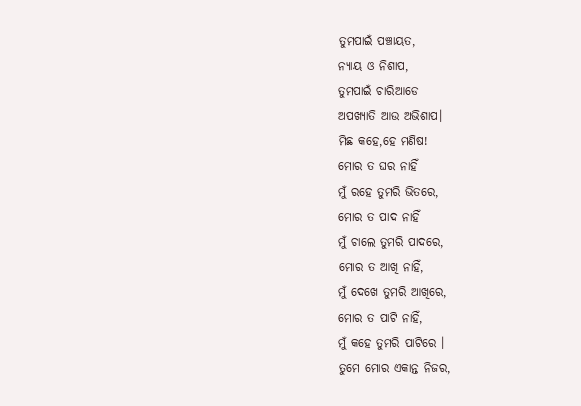ତୁମପାଇଁ ପଞ୍ଚାୟତ,
ନ୍ୟାୟ ଓ ନିଶାପ,
ତୁମପାଇଁ ଚାରିଆଡେ
ଅପଖ୍ୟାତି ଆଉ ଅଭିଶାପ।
ମିଛ କହେ,ହେ ମଣିଷ!
ମୋର ତ ଘର ନାହିଁ
ମୁଁ ରହେ ତୁମରି ଭିତରେ,
ମୋର ତ ପାଦ ନାହିଁ
ମୁଁ ଚାଲେ ତୁମରି ପାଦରେ,
ମୋର ତ ଆଖି ନାହିଁ,
ମୁଁ ଦେଖେ ତୁମରି ଆଖିରେ,
ମୋର ତ ପାଟି ନାହିଁ,
ମୁଁ କହେ ତୁମରି ପାଟିରେ ।
ତୁମେ ମୋର ଏକାନ୍ତ ନିଜର,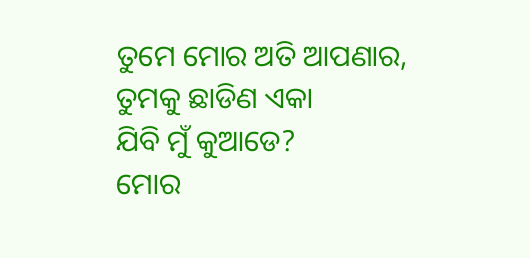ତୁମେ ମୋର ଅତି ଆପଣାର,
ତୁମକୁ ଛାଡିଣ ଏକା
ଯିବି ମୁଁ କୁଆଡେ?
ମୋର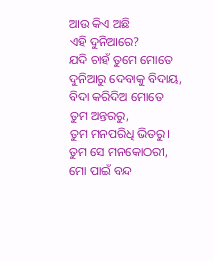ଆଉ କିଏ ଅଛି
ଏହି ଦୁନିଆରେ?
ଯଦି ଚାହଁ ତୁମେ ମୋତେ
ଦୁନିଆରୁ ଦେବାକୁ ବିଦାୟ,
ବିଦା କରିଦିଅ ମୋତେ
ତୁମ ଅନ୍ତରରୁ,
ତୁମ ମନପରିଧି ଭିତରୁ।
ତୁମ ସେ ମନକୋଠରୀ,
ମୋ ପାଇଁ ବନ୍ଦ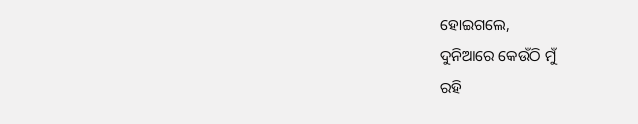ହୋଇଗଲେ,
ଦୁନିଆରେ କେଉଁଠି ମୁଁ
ରହି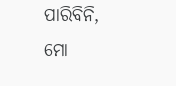ପାରିବିନି,
ମୋ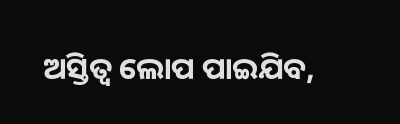ଅସ୍ତିତ୍ଵ ଲୋପ ପାଇଯିବ,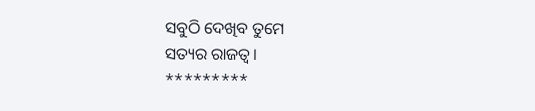ସବୁଠି ଦେଖିବ ତୁମେ
ସତ୍ୟର ରାଜତ୍ୱ।
*********